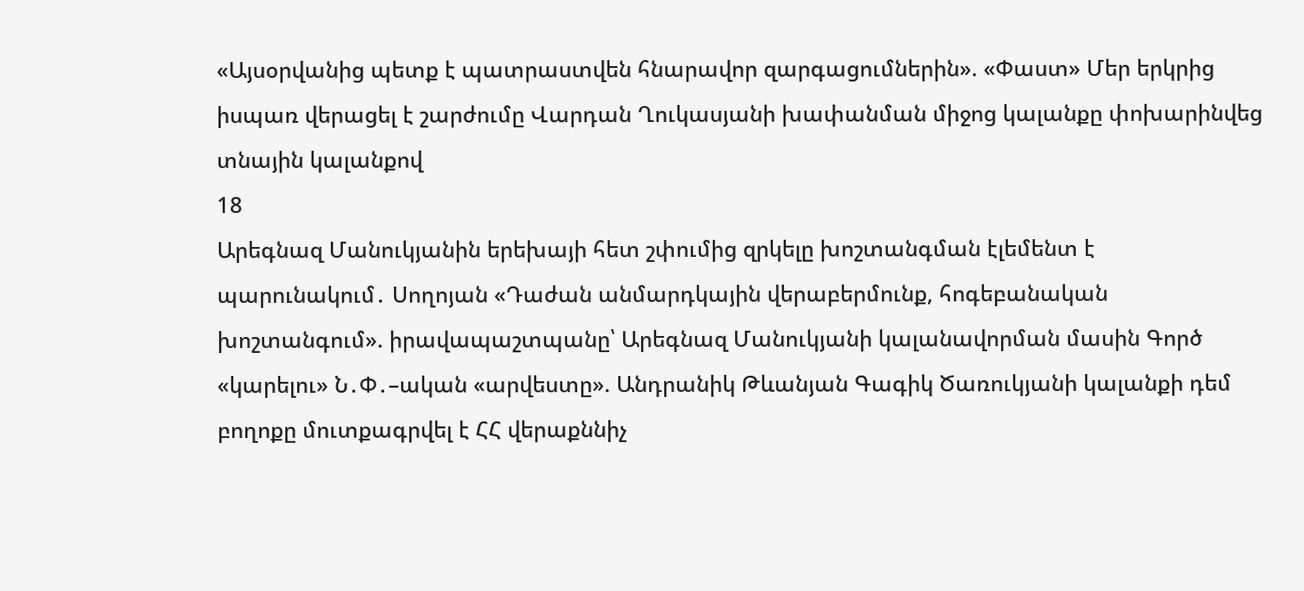«Այսօրվանից պետք է պատրաստվեն հնարավոր զարգացումներին». «Փաստ» Մեր երկրից իսպառ վերացել է շարժումը Վարդան Ղուկասյանի խափանման միջոց կալանքը փոխարինվեց տնային կալանքով
18
Արեգնազ Մանուկյանին երեխայի հետ շփումից զրկելը խոշտանգման էլեմենտ է պարունակում․ Սողոյան «Դաժան անմարդկային վերաբերմունք, հոգեբանական խոշտանգում». իրավապաշտպանը՝ Արեգնազ Մանուկյանի կալանավորման մասին Գործ «կարելու» Ն․Փ․–ական «արվեստը». Անդրանիկ Թևանյան Գագիկ Ծառուկյանի կալանքի դեմ բողոքը մուտքագրվել է ՀՀ վերաքննիչ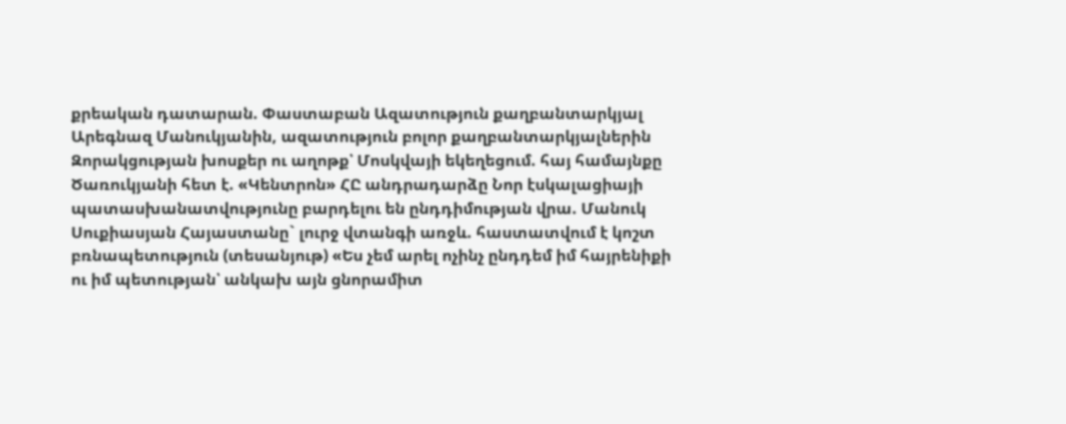քրեական դատարան. Փաստաբան Ազատություն քաղբանտարկյալ Արեգնազ Մանուկյանին, ազատություն բոլոր քաղբանտարկյալներին Զորակցության խոսքեր ու աղոթք՝ Մոսկվայի եկեղեցում. հայ համայնքը Ծառուկյանի հետ է. «Կենտրոն» ՀԸ անդրադարձը Նոր էսկալացիայի պատասխանատվությունը բարդելու են ընդդիմության վրա. Մանուկ Սուքիասյան Հայաստանը` լուրջ վտանգի առջև. հաստատվում է կոշտ բռնապետություն (տեսանյութ) «Ես չեմ արել ոչինչ ընդդեմ իմ հայրենիքի ու իմ պետության՝ անկախ այն ցնորամիտ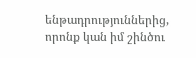ենթադրություններից, որոնք կան իմ շինծու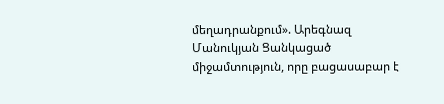մեղադրանքում». Արեգնազ Մանուկյան Ցանկացած միջամտություն, որը բացասաբար է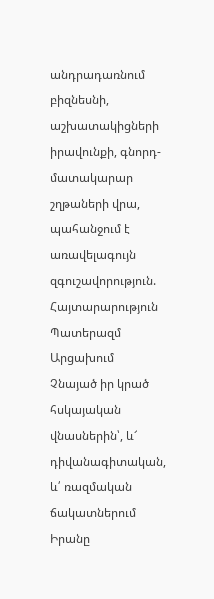անդրադառնում բիզնեսնի, աշխատակիցների իրավունքի, գնորդ-մատակարար շղթաների վրա, պահանջում է առավելագույն զգուշավորություն. Հայտարարություն Պատերազմ Արցախում
Չնայած իր կրած հսկայական վնասներին՝, և՜ դիվանագիտական, և՛ ռազմական ճակատներում Իրանը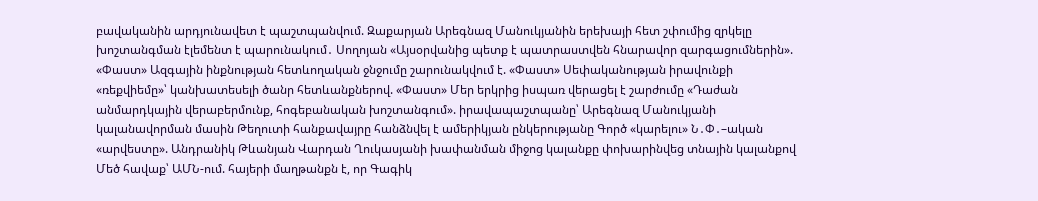բավականին արդյունավետ է պաշտպանվում. Զաքարյան Արեգնազ Մանուկյանին երեխայի հետ շփումից զրկելը խոշտանգման էլեմենտ է պարունակում․ Սողոյան «Այսօրվանից պետք է պատրաստվեն հնարավոր զարգացումներին». «Փաստ» Ազգային ինքնության հետևողական ջնջումը շարունակվում է. «Փաստ» Սեփականության իրավունքի «ռեքվիեմը»՝ կանխատեսելի ծանր հետևանքներով. «Փաստ» Մեր երկրից իսպառ վերացել է շարժումը «Դաժան անմարդկային վերաբերմունք, հոգեբանական խոշտանգում». իրավապաշտպանը՝ Արեգնազ Մանուկյանի կալանավորման մասին Թեղուտի հանքավայրը հանձնվել է ամերիկյան ընկերությանը Գործ «կարելու» Ն․Փ․–ական «արվեստը». Անդրանիկ Թևանյան Վարդան Ղուկասյանի խափանման միջոց կալանքը փոխարինվեց տնային կալանքով Մեծ հավաք՝ ԱՄՆ-ում. հայերի մաղթանքն է, որ Գագիկ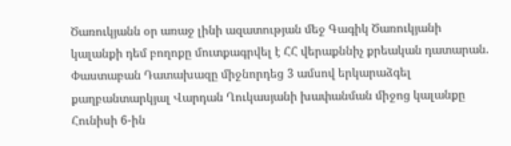Ծառուկյանն օր առաջ լինի ազատության մեջ Գագիկ Ծառուկյանի կալանքի դեմ բողոքը մուտքագրվել է ՀՀ վերաքննիչ քրեական դատարան. Փաստաբան Դատախազը միջնորդեց 3 ամսով երկարաձգել քաղբանտարկյալ Վարդան Ղուկասյանի խափանման միջոց կալանքը Հունիսի 6-ին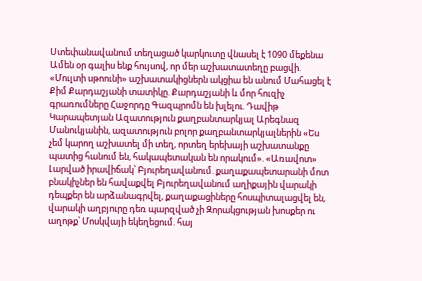Ստեփանավանում տեղացած կարկուտը վնասել է 1090 մեքենա Ամեն օր գալիս ենք հույսով, որ մեր աշխատատեղը բացվի. «Մուլտի սթոունի» աշխատակիցներն ակցիա են անում Մահացել է Քիմ Քարդաշյանի տատիկը. Քարդաշյանի և մոր հուզիչ գրառումները Հաջորդը Գազպրոմն են խլելու. Դավիթ Կարապետյան Ազատություն քաղբանտարկյալ Արեգնազ Մանուկյանին, ազատություն բոլոր քաղբանտարկյալներին «Ես չեմ կարող աշխատել մի տեղ, որտեղ երեխայի աշխատանքը պատից հանում են, հակապետական են որակում». «Առավոտ» Լարված իրավիճակ՝ Բյուրեղավանում. քաղաքապետարանի մոտ բնակիչներ են հավաքվել Բյուրեղավանում աղիքային վարակի դեպքեր են արձանագրվել, քաղաքացիները հոսպիտալացվել են, վարակի աղբյուրը դեռ պարզված չի Զորակցության խոսքեր ու աղոթք՝ Մոսկվայի եկեղեցում. հայ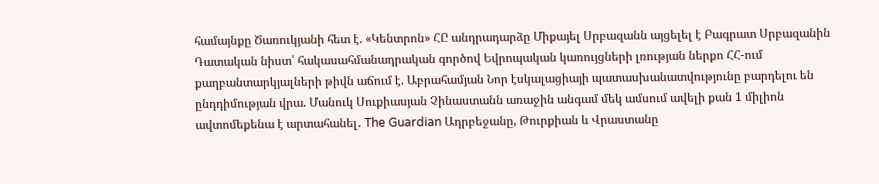համայնքը Ծառուկյանի հետ է. «Կենտրոն» ՀԸ անդրադարձը Միքայել Սրբազանն այցելել է Բագրատ Սրբազանին Դատական նիստ՝ հակասահմանադրական գործով Եվրոպական կառույցների լռության ներքո ՀՀ-ում քաղբանտարկյալների թիվն աճում է. Աբրահամյան Նոր էսկալացիայի պատասխանատվությունը բարդելու են ընդդիմության վրա. Մանուկ Սուքիասյան Չինաստանն առաջին անգամ մեկ ամսում ավելի քան 1 միլիոն ավտոմեքենա է արտահանել․ The Guardian Ադրբեջանը, Թուրքիան և Վրաստանը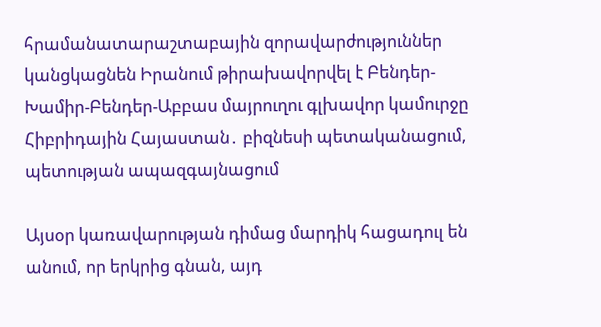հրամանատարաշտաբային զորավարժություններ կանցկացնեն Իրանում թիրախավորվել է Բենդեր-Խամիր-Բենդեր-Աբբաս մայրուղու գլխավոր կամուրջը Հիբրիդային Հայաստան․ բիզնեսի պետականացում, պետության ապազգայնացում

Այսօր կառավարության դիմաց մարդիկ հացադուլ են անում, որ երկրից գնան, այդ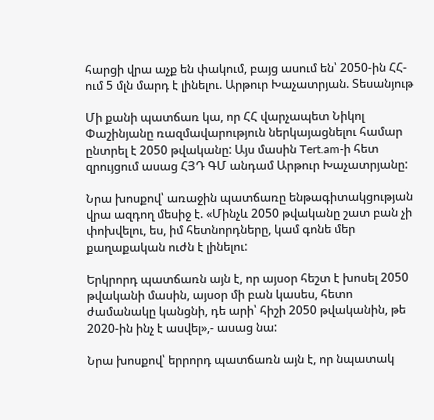հարցի վրա աչք են փակում, բայց ասում են՝ 2050-ին ՀՀ-ում 5 մլն մարդ է լինելու. Արթուր Խաչատրյան. Տեսանյութ

Մի քանի պատճառ կա, որ ՀՀ վարչապետ Նիկոլ Փաշինյանը ռազմավարություն ներկայացնելու համար ընտրել է 2050 թվականը: Այս մասին Tert.am-ի հետ զրույցում ասաց ՀՅԴ ԳՄ անդամ Արթուր Խաչատրյանը:

Նրա խոսքով՝ առաջին պատճառը ենթագիտակցության վրա ազդող մեսիջ է. «Մինչև 2050 թվականը շատ բան չի փոխվելու, ես, իմ հետնորդները, կամ գոնե մեր քաղաքական ուժն է լինելու:

Երկրորդ պատճառն այն է, որ այսօր հեշտ է խոսել 2050 թվականի մասին, այսօր մի բան կասես, հետո ժամանակը կանցնի, դե արի՝ հիշի 2050 թվականին, թե 2020-ին ինչ է ասվել»,- ասաց նա:

Նրա խոսքով՝ երրորդ պատճառն այն է, որ նպատակ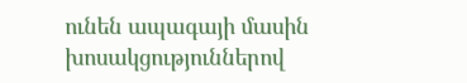ունեն ապագայի մասին խոսակցություններով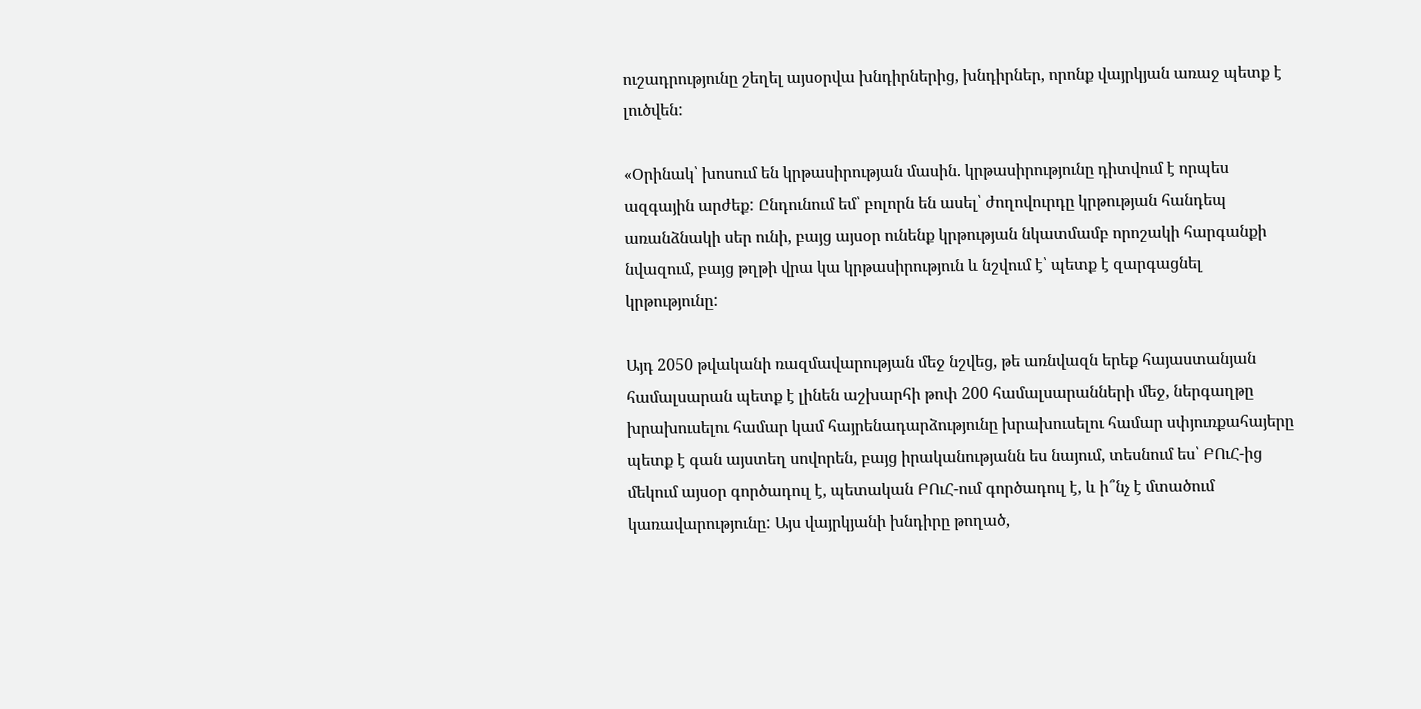ուշադրությունը շեղել այսօրվա խնդիրներից, խնդիրներ, որոնք վայրկյան առաջ պետք է լուծվեն:

«Օրինակ՝ խոսում են կրթասիրության մասին. կրթասիրությունը դիտվում է որպես ազգային արժեք: Ընդունում եմ՝ բոլորն են ասել՝ ժողովուրդը կրթության հանդեպ առանձնակի սեր ունի, բայց այսօր ունենք կրթության նկատմամբ որոշակի հարգանքի նվազում, բայց թղթի վրա կա կրթասիրություն և նշվում է՝ պետք է զարգացնել կրթությունը:

Այդ 2050 թվականի ռազմավարության մեջ նշվեց, թե առնվազն երեք հայաստանյան համալսարան պետք է լինեն աշխարհի թոփ 200 համալսարանների մեջ, ներգաղթը խրախուսելու համար կամ հայրենադարձությունը խրախուսելու համար սփյուռքահայերը պետք է գան այստեղ սովորեն, բայց իրականությանն ես նայում, տեսնում ես՝ ԲՈւՀ-ից մեկում այսօր գործադուլ է, պետական ԲՈւՀ-ում գործադուլ է, և ի՞նչ է մտածում կառավարությունը: Այս վայրկյանի խնդիրը թողած,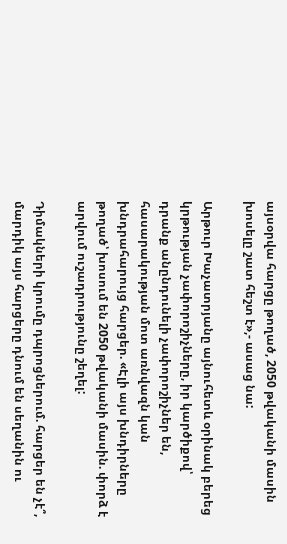այսօրվա հարցը թողած, 2050 թվականի մասին խոսելը շատ հեշտ է»,- ասաց նա:

Արթուր Խաչատրյանը այնուհետև օրինակ բերեց կրթության չափորոշիչները, իր կարծիքով՝ դրանք անընդունելի չափորոշիչներ են, հասարակության մոտ առնվազն կան խնդրահարույց հարցեր. «Էլի այս խնդիրները թողած՝ խոսում են 2050 թվականի մասին. փորձ է արվում ուշադրությունը շեղել:

Դիմակների կրումը դպրոցներում. հարցեր են չէ՞, մարդիկ այս հարցերը դնում են սեղանին ու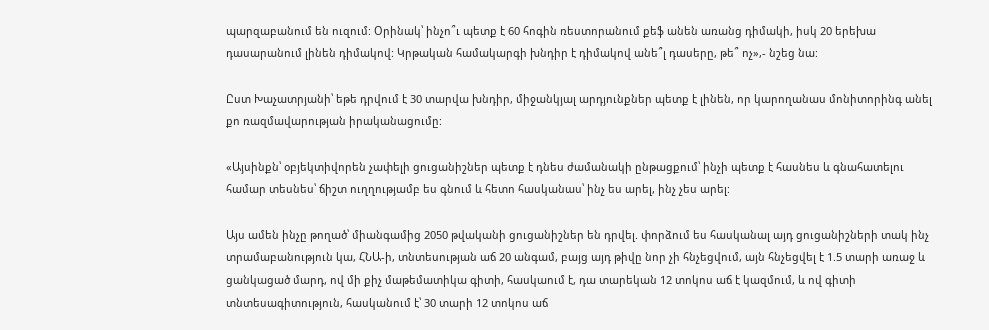պարզաբանում են ուզում: Օրինակ՝ ինչո՞ւ պետք է 60 հոգին ռեստորանում քեֆ անեն առանց դիմակի, իսկ 20 երեխա դասարանում լինեն դիմակով: Կրթական համակարգի խնդիր է դիմակով անե՞լ դասերը, թե՞ ոչ»,- նշեց նա:

Ըստ Խաչատրյանի՝ եթե դրվում է 30 տարվա խնդիր, միջանկյալ արդյունքներ պետք է լինեն, որ կարողանաս մոնիտորինգ անել քո ռազմավարության իրականացումը:

«Այսինքն՝ օբյեկտիվորեն չափելի ցուցանիշներ պետք է դնես ժամանակի ընթացքում՝ ինչի պետք է հասնես և գնահատելու համար տեսնես՝ ճիշտ ուղղությամբ ես գնում և հետո հասկանաս՝ ինչ ես արել, ինչ չես արել:

Այս ամեն ինչը թողած՝ միանգամից 2050 թվականի ցուցանիշներ են դրվել. փորձում ես հասկանալ այդ ցուցանիշների տակ ինչ տրամաբանություն կա, ՀՆԱ-ի, տնտեսության աճ 20 անգամ, բայց այդ թիվը նոր չի հնչեցվում, այն հնչեցվել է 1.5 տարի առաջ և ցանկացած մարդ, ով մի քիչ մաթեմատիկա գիտի, հասկաում է, դա տարեկան 12 տոկոս աճ է կազմում, և ով գիտի տնտեսագիտություն, հասկանում է՝ 30 տարի 12 տոկոս աճ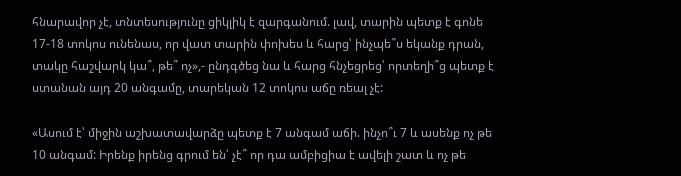հնարավոր չէ, տնտեսությունը ցիկլիկ է զարգանում. լավ, տարին պետք է գոնե 17-18 տոկոս ունենաս, որ վատ տարին փոխես և հարց՝ ինչպե՞ս եկանք դրան, տակը հաշվարկ կա՞, թե՞ ոչ»,- ընդգծեց նա և հարց հնչեցրեց՝ որտեղի՞ց պետք է ստանան այդ 20 անգամը, տարեկան 12 տոկոս աճը ռեալ չէ:

«Ասում է՝ միջին աշխատավարձը պետք է 7 անգամ աճի. ինչո՞ւ 7 և ասենք ոչ թե 10 անգամ: Իրենք իրենց գրում են՝ չէ՞ որ դա ամբիցիա է ավելի շատ և ոչ թե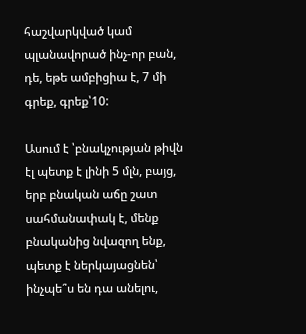հաշվարկված կամ պլանավորած ինչ-որ բան, դե, եթե ամբիցիա է, 7 մի գրեք, գրեք՝10:

Ասում է ՝բնակչության թիվն էլ պետք է լինի 5 մլն, բայց, երբ բնական աճը շատ սահմանափակ է, մենք բնականից նվազող ենք, պետք է ներկայացնեն՝ ինչպե՞ս են դա անելու,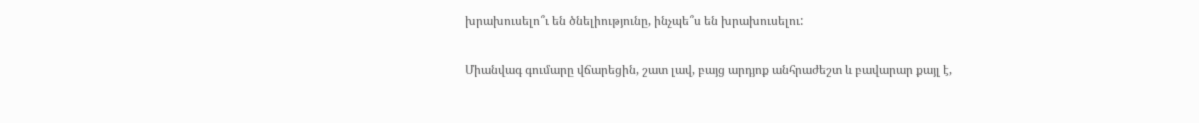խրախուսելո՞ւ են ծնելիությունը, ինչպե՞ս են խրախուսելու:

Միանվագ գումարը վճարեցին, շատ լավ, բայց արդյոք անհրաժեշտ և բավարար քայլ է,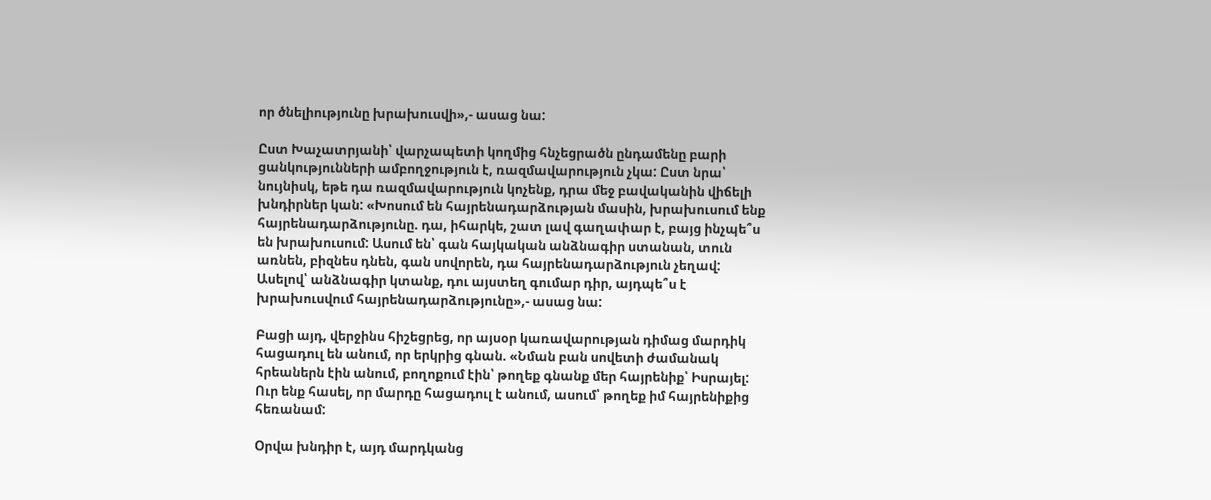որ ծնելիությունը խրախուսվի»,- ասաց նա:

Ըստ Խաչատրյանի՝ վարչապետի կողմից հնչեցրածն ընդամենը բարի ցանկությունների ամբողջություն է, ռազմավարություն չկա: Ըստ նրա՝ նույնիսկ, եթե դա ռազմավարություն կոչենք, դրա մեջ բավականին վիճելի խնդիրներ կան: «Խոսում են հայրենադարձության մասին, խրախուսում ենք հայրենադարձությունը. դա, իհարկե, շատ լավ գաղափար է, բայց ինչպե՞ս են խրախուսում: Ասում են՝ գան հայկական անձնագիր ստանան, տուն առնեն, բիզնես դնեն, գան սովորեն, դա հայրենադարձություն չեղավ: Ասելով՝ անձնագիր կտանք, դու այստեղ գումար դիր, այդպե՞ս է խրախուսվում հայրենադարձությունը»,- ասաց նա:

Բացի այդ, վերջինս հիշեցրեց, որ այսօր կառավարության դիմաց մարդիկ հացադուլ են անում, որ երկրից գնան. «Նման բան սովետի ժամանակ հրեաներն էին անում, բողոքում էին՝ թողեք գնանք մեր հայրենիք՝ Իսրայել: Ուր ենք հասել, որ մարդը հացադուլ է անում, ասում՝ թողեք իմ հայրենիքից հեռանամ:

Օրվա խնդիր է, այդ մարդկանց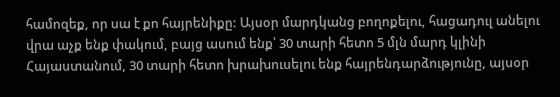համոզեք, որ սա է քո հայրենիքը: Այսօր մարդկանց բողոքելու, հացադուլ անելու վրա աչք ենք փակում, բայց ասում ենք՝ 30 տարի հետո 5 մլն մարդ կլինի Հայաստանում, 30 տարի հետո խրախուսելու ենք հայրենդարձությունը, այսօր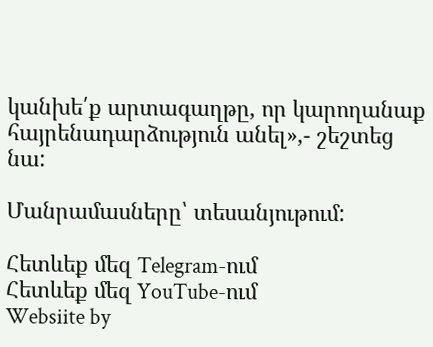կանխե՛ք արտագաղթը, որ կարողանաք հայրենադարձություն անել»,- շեշտեց նա:

Մանրամասները՝ տեսանյութում:

Հետևեք մեզ Telegram-ում
Հետևեք մեզ YouTube-ում
Websiite by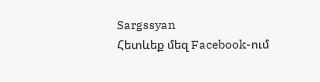Sargssyan
Հետևեք մեզ Facebook-ում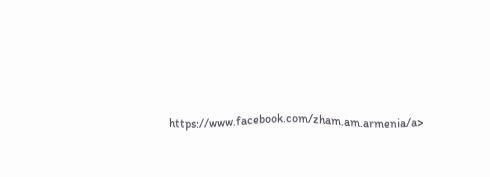https://www.facebook.com/zham.am.armenia/a>